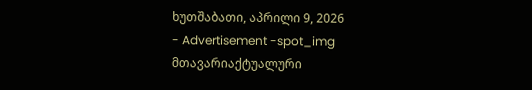ხუთშაბათი, აპრილი 9, 2026
- Advertisement -spot_img
მთავარიაქტუალური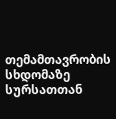თემამთავრობის სხდომაზე სურსათთან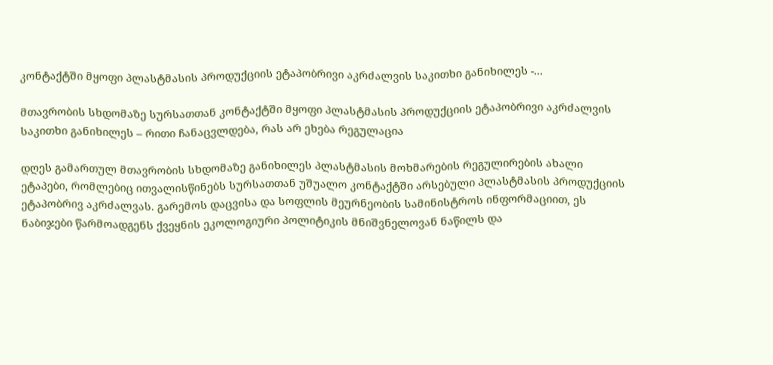კონტაქტში მყოფი პლასტმასის პროდუქციის ეტაპობრივი აკრძალვის საკითხი განიხილეს -...

მთავრობის სხდომაზე სურსათთან კონტაქტში მყოფი პლასტმასის პროდუქციის ეტაპობრივი აკრძალვის საკითხი განიხილეს – რითი ჩანაცვლდება, რას არ ეხება რეგულაცია

დღეს გამართულ მთავრობის სხდომაზე განიხილეს პლასტმასის მოხმარების რეგულირების ახალი ეტაპები, რომლებიც ითვალისწინებს სურსათთან უშუალო კონტაქტში არსებული პლასტმასის პროდუქციის ეტაპობრივ აკრძალვას. გარემოს დაცვისა და სოფლის მეურნეობის სამინისტროს ინფორმაციით, ეს ნაბიჯები წარმოადგენს ქვეყნის ეკოლოგიური პოლიტიკის მნიშვნელოვან ნაწილს და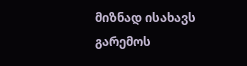მიზნად ისახავს გარემოს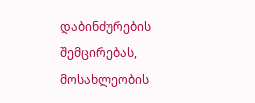დაბინძურების შემცირებას, მოსახლეობის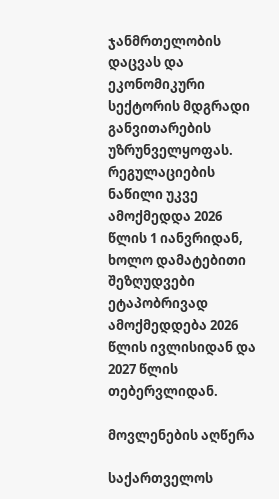ჯანმრთელობის დაცვას და ეკონომიკური სექტორის მდგრადი განვითარების უზრუნველყოფას. რეგულაციების ნაწილი უკვე ამოქმედდა 2026 წლის 1 იანვრიდან, ხოლო დამატებითი შეზღუდვები ეტაპობრივად ამოქმედდება 2026 წლის ივლისიდან და 2027 წლის თებერვლიდან.

მოვლენების აღწერა

საქართველოს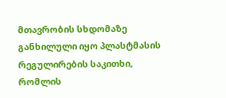მთავრობის სხდომაზე განხილული იყო პლასტმასის რეგულირების საკითხი, რომლის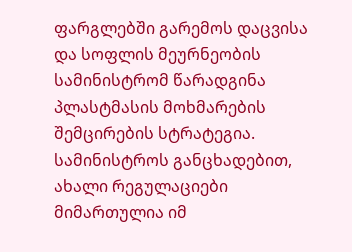ფარგლებში გარემოს დაცვისა და სოფლის მეურნეობის სამინისტრომ წარადგინა პლასტმასის მოხმარების შემცირების სტრატეგია. სამინისტროს განცხადებით, ახალი რეგულაციები მიმართულია იმ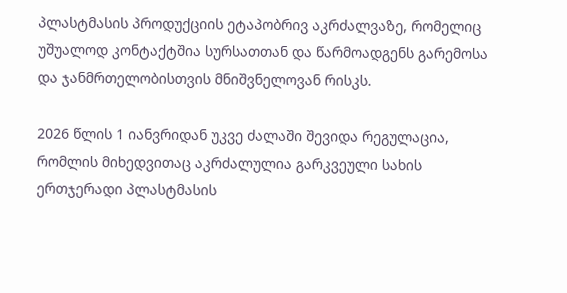პლასტმასის პროდუქციის ეტაპობრივ აკრძალვაზე, რომელიც უშუალოდ კონტაქტშია სურსათთან და წარმოადგენს გარემოსა და ჯანმრთელობისთვის მნიშვნელოვან რისკს.

2026 წლის 1 იანვრიდან უკვე ძალაში შევიდა რეგულაცია, რომლის მიხედვითაც აკრძალულია გარკვეული სახის ერთჯერადი პლასტმასის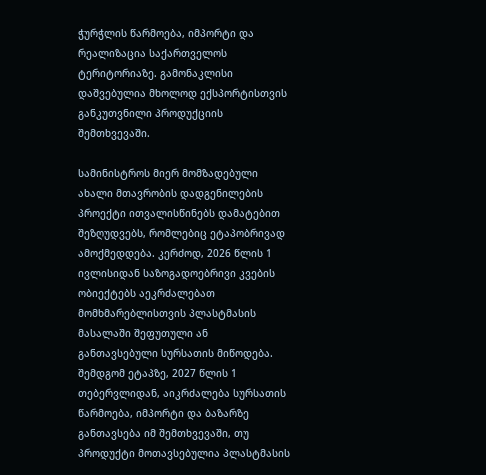ჭურჭლის წარმოება, იმპორტი და რეალიზაცია საქართველოს ტერიტორიაზე. გამონაკლისი დაშვებულია მხოლოდ ექსპორტისთვის განკუთვნილი პროდუქციის შემთხვევაში.

სამინისტროს მიერ მომზადებული ახალი მთავრობის დადგენილების პროექტი ითვალისწინებს დამატებით შეზღუდვებს, რომლებიც ეტაპობრივად ამოქმედდება. კერძოდ, 2026 წლის 1 ივლისიდან საზოგადოებრივი კვების ობიექტებს აეკრძალებათ მომხმარებლისთვის პლასტმასის მასალაში შეფუთული ან განთავსებული სურსათის მიწოდება. შემდგომ ეტაპზე, 2027 წლის 1 თებერვლიდან, აიკრძალება სურსათის წარმოება, იმპორტი და ბაზარზე განთავსება იმ შემთხვევაში, თუ პროდუქტი მოთავსებულია პლასტმასის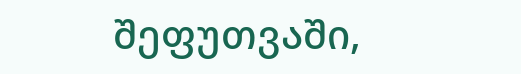შეფუთვაში,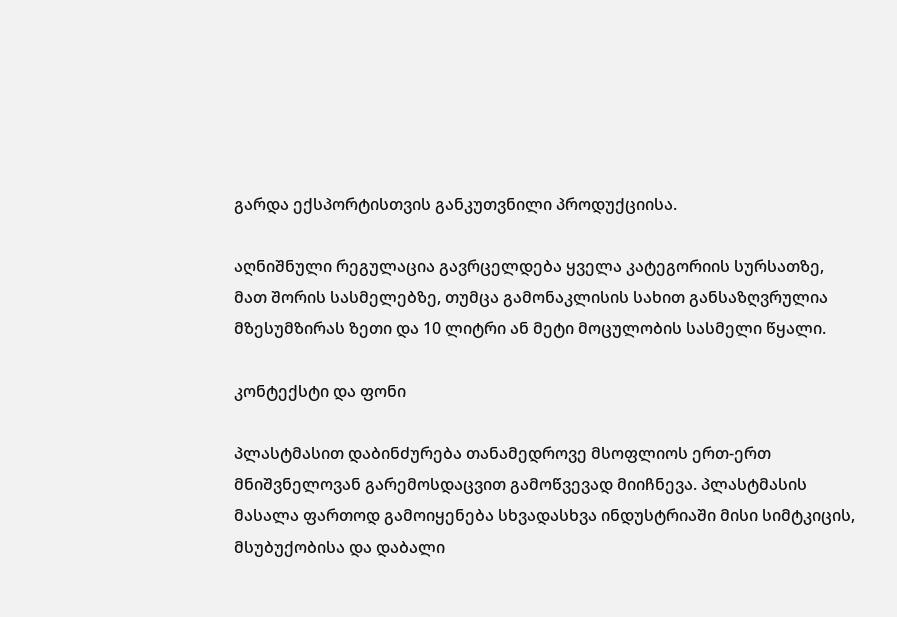გარდა ექსპორტისთვის განკუთვნილი პროდუქციისა.

აღნიშნული რეგულაცია გავრცელდება ყველა კატეგორიის სურსათზე, მათ შორის სასმელებზე, თუმცა გამონაკლისის სახით განსაზღვრულია მზესუმზირას ზეთი და 10 ლიტრი ან მეტი მოცულობის სასმელი წყალი.

კონტექსტი და ფონი

პლასტმასით დაბინძურება თანამედროვე მსოფლიოს ერთ-ერთ მნიშვნელოვან გარემოსდაცვით გამოწვევად მიიჩნევა. პლასტმასის მასალა ფართოდ გამოიყენება სხვადასხვა ინდუსტრიაში მისი სიმტკიცის, მსუბუქობისა და დაბალი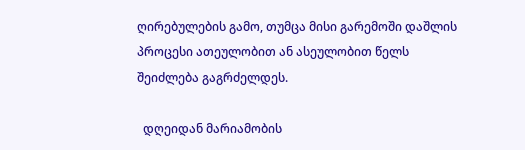ღირებულების გამო, თუმცა მისი გარემოში დაშლის პროცესი ათეულობით ან ასეულობით წელს შეიძლება გაგრძელდეს.

  დღეიდან მარიამობის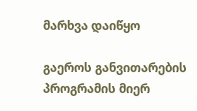მარხვა დაიწყო

გაეროს განვითარების პროგრამის მიერ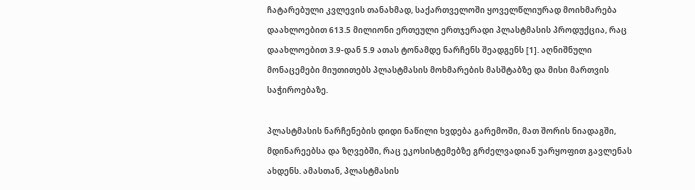ჩატარებული კვლევის თანახმად, საქართველოში ყოველწლიურად მოიხმარება დაახლოებით 613.5 მილიონი ერთეული ერთჯერადი პლასტმასის პროდუქცია, რაც დაახლოებით 3.9-დან 5.9 ათას ტონამდე ნარჩენს შეადგენს [1]. აღნიშნული მონაცემები მიუთითებს პლასტმასის მოხმარების მასშტაბზე და მისი მართვის საჭიროებაზე.

პლასტმასის ნარჩენების დიდი ნაწილი ხვდება გარემოში, მათ შორის ნიადაგში, მდინარეებსა და ზღვებში, რაც ეკოსისტემებზე გრძელვადიან უარყოფით გავლენას ახდენს. ამასთან, პლასტმასის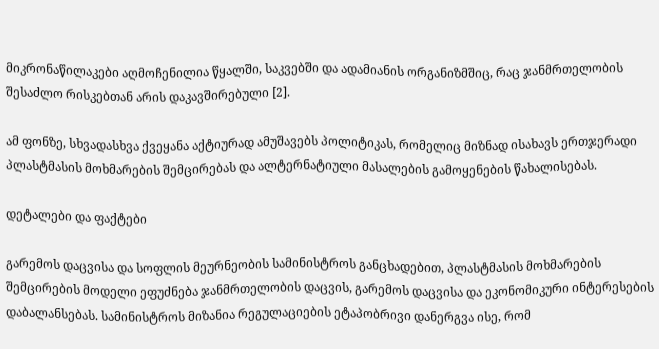მიკრონაწილაკები აღმოჩენილია წყალში, საკვებში და ადამიანის ორგანიზმშიც, რაც ჯანმრთელობის შესაძლო რისკებთან არის დაკავშირებული [2].

ამ ფონზე, სხვადასხვა ქვეყანა აქტიურად ამუშავებს პოლიტიკას, რომელიც მიზნად ისახავს ერთჯერადი პლასტმასის მოხმარების შემცირებას და ალტერნატიული მასალების გამოყენების წახალისებას.

დეტალები და ფაქტები

გარემოს დაცვისა და სოფლის მეურნეობის სამინისტროს განცხადებით, პლასტმასის მოხმარების შემცირების მოდელი ეფუძნება ჯანმრთელობის დაცვის, გარემოს დაცვისა და ეკონომიკური ინტერესების დაბალანსებას. სამინისტროს მიზანია რეგულაციების ეტაპობრივი დანერგვა ისე, რომ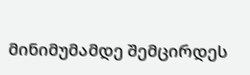მინიმუმამდე შემცირდეს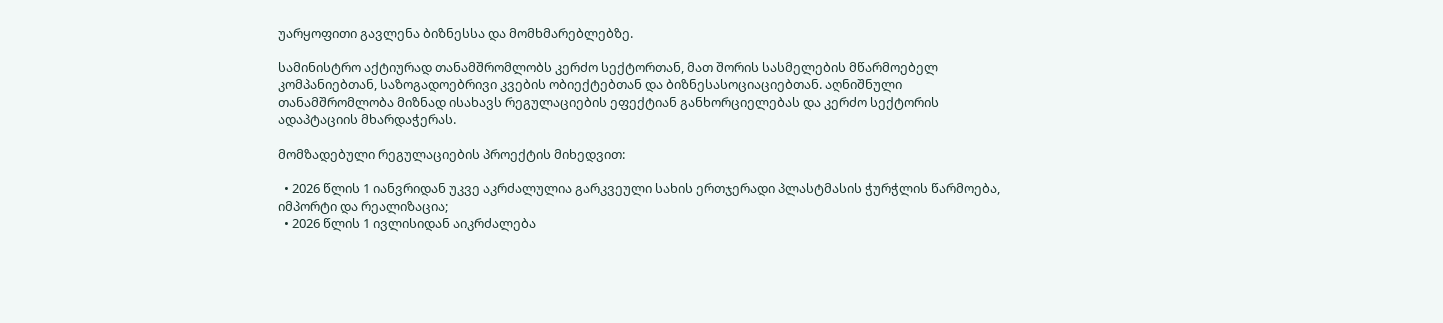უარყოფითი გავლენა ბიზნესსა და მომხმარებლებზე.

სამინისტრო აქტიურად თანამშრომლობს კერძო სექტორთან, მათ შორის სასმელების მწარმოებელ კომპანიებთან, საზოგადოებრივი კვების ობიექტებთან და ბიზნესასოციაციებთან. აღნიშნული თანამშრომლობა მიზნად ისახავს რეგულაციების ეფექტიან განხორციელებას და კერძო სექტორის ადაპტაციის მხარდაჭერას.

მომზადებული რეგულაციების პროექტის მიხედვით:

  • 2026 წლის 1 იანვრიდან უკვე აკრძალულია გარკვეული სახის ერთჯერადი პლასტმასის ჭურჭლის წარმოება, იმპორტი და რეალიზაცია;
  • 2026 წლის 1 ივლისიდან აიკრძალება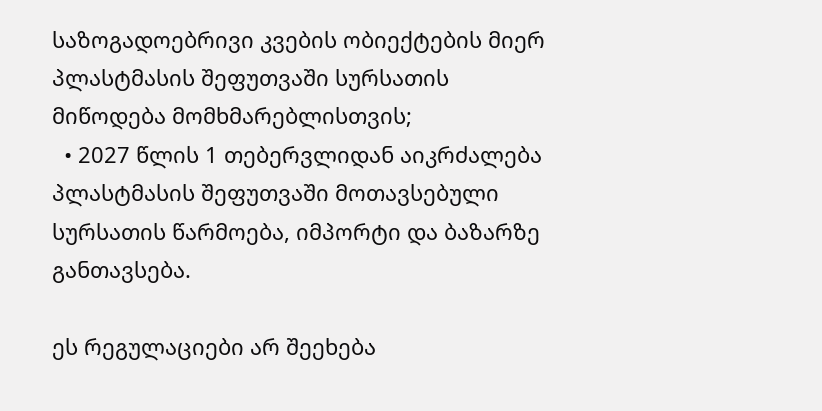საზოგადოებრივი კვების ობიექტების მიერ პლასტმასის შეფუთვაში სურსათის მიწოდება მომხმარებლისთვის;
  • 2027 წლის 1 თებერვლიდან აიკრძალება პლასტმასის შეფუთვაში მოთავსებული სურსათის წარმოება, იმპორტი და ბაზარზე განთავსება.

ეს რეგულაციები არ შეეხება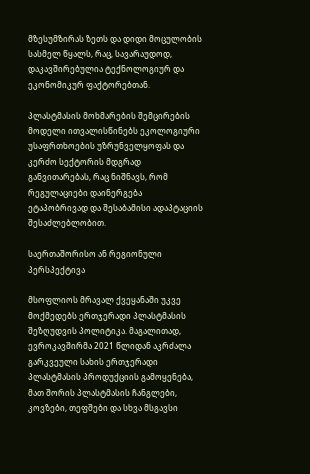მზესუმზირას ზეთს და დიდი მოცულობის სასმელ წყალს, რაც, სავარაუდოდ, დაკავშირებულია ტექნოლოგიურ და ეკონომიკურ ფაქტორებთან.

პლასტმასის მოხმარების შემცირების მოდელი ითვალისწინებს ეკოლოგიური უსაფრთხოების უზრუნველყოფას და კერძო სექტორის მდგრად განვითარებას, რაც ნიშნავს, რომ რეგულაციები დაინერგება ეტაპობრივად და შესაბამისი ადაპტაციის შესაძლებლობით.

საერთაშორისო ან რეგიონული პერსპექტივა

მსოფლიოს მრავალ ქვეყანაში უკვე მოქმედებს ერთჯერადი პლასტმასის შეზღუდვის პოლიტიკა. მაგალითად, ევროკავშირმა 2021 წლიდან აკრძალა გარკვეული სახის ერთჯერადი პლასტმასის პროდუქციის გამოყენება, მათ შორის პლასტმასის ჩანგლები, კოვზები, თეფშები და სხვა მსგავსი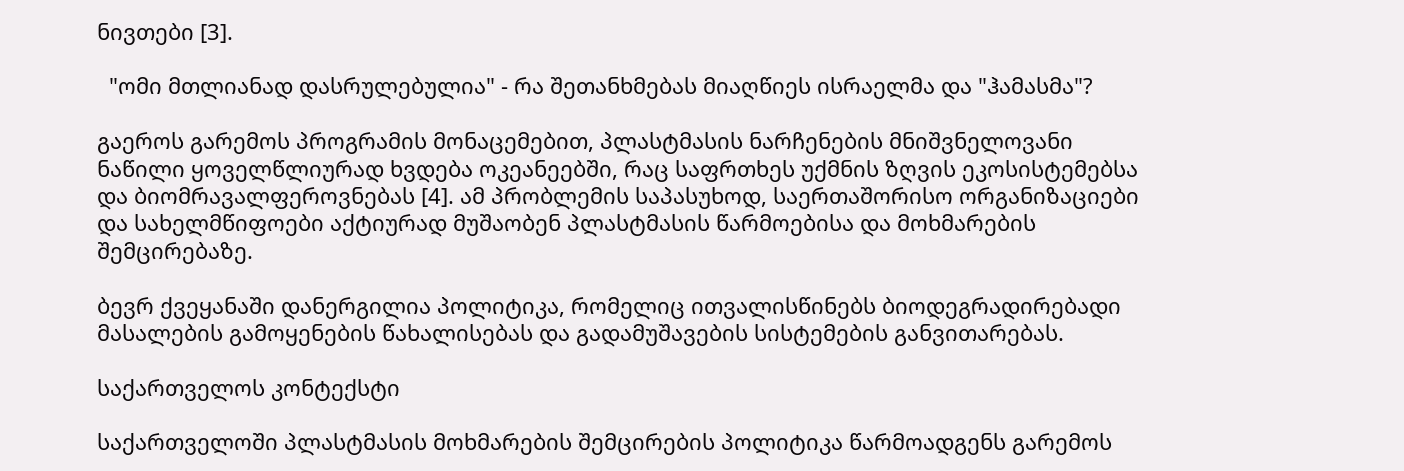ნივთები [3].

  "ომი მთლიანად დასრულებულია" - რა შეთანხმებას მიაღწიეს ისრაელმა და "ჰამასმა"?

გაეროს გარემოს პროგრამის მონაცემებით, პლასტმასის ნარჩენების მნიშვნელოვანი ნაწილი ყოველწლიურად ხვდება ოკეანეებში, რაც საფრთხეს უქმნის ზღვის ეკოსისტემებსა და ბიომრავალფეროვნებას [4]. ამ პრობლემის საპასუხოდ, საერთაშორისო ორგანიზაციები და სახელმწიფოები აქტიურად მუშაობენ პლასტმასის წარმოებისა და მოხმარების შემცირებაზე.

ბევრ ქვეყანაში დანერგილია პოლიტიკა, რომელიც ითვალისწინებს ბიოდეგრადირებადი მასალების გამოყენების წახალისებას და გადამუშავების სისტემების განვითარებას.

საქართველოს კონტექსტი

საქართველოში პლასტმასის მოხმარების შემცირების პოლიტიკა წარმოადგენს გარემოს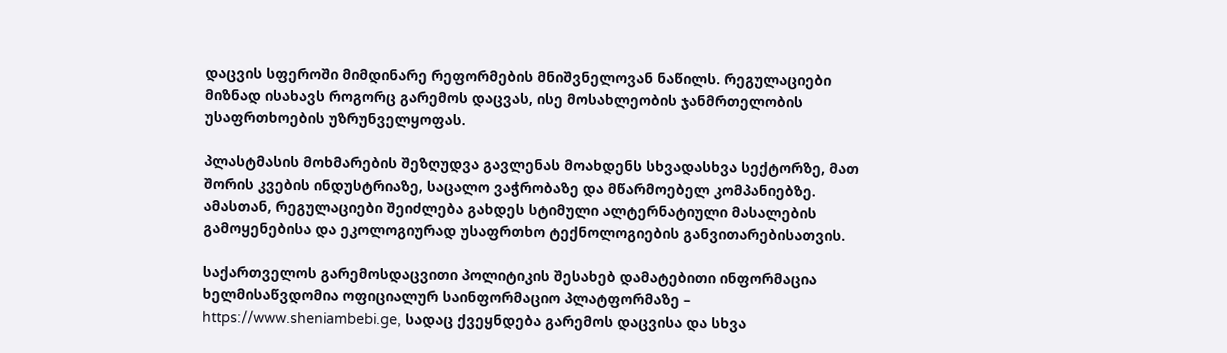დაცვის სფეროში მიმდინარე რეფორმების მნიშვნელოვან ნაწილს. რეგულაციები მიზნად ისახავს როგორც გარემოს დაცვას, ისე მოსახლეობის ჯანმრთელობის უსაფრთხოების უზრუნველყოფას.

პლასტმასის მოხმარების შეზღუდვა გავლენას მოახდენს სხვადასხვა სექტორზე, მათ შორის კვების ინდუსტრიაზე, საცალო ვაჭრობაზე და მწარმოებელ კომპანიებზე. ამასთან, რეგულაციები შეიძლება გახდეს სტიმული ალტერნატიული მასალების გამოყენებისა და ეკოლოგიურად უსაფრთხო ტექნოლოგიების განვითარებისათვის.

საქართველოს გარემოსდაცვითი პოლიტიკის შესახებ დამატებითი ინფორმაცია ხელმისაწვდომია ოფიციალურ საინფორმაციო პლატფორმაზე – https://www.sheniambebi.ge, სადაც ქვეყნდება გარემოს დაცვისა და სხვა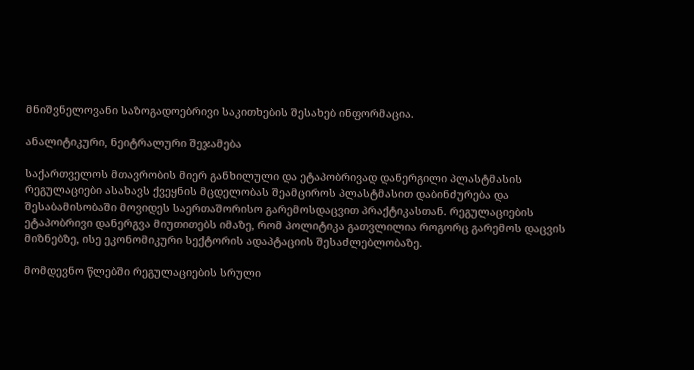მნიშვნელოვანი საზოგადოებრივი საკითხების შესახებ ინფორმაცია.

ანალიტიკური, ნეიტრალური შეჯამება

საქართველოს მთავრობის მიერ განხილული და ეტაპობრივად დანერგილი პლასტმასის რეგულაციები ასახავს ქვეყნის მცდელობას შეამციროს პლასტმასით დაბინძურება და შესაბამისობაში მოვიდეს საერთაშორისო გარემოსდაცვით პრაქტიკასთან. რეგულაციების ეტაპობრივი დანერგვა მიუთითებს იმაზე, რომ პოლიტიკა გათვლილია როგორც გარემოს დაცვის მიზნებზე, ისე ეკონომიკური სექტორის ადაპტაციის შესაძლებლობაზე.

მომდევნო წლებში რეგულაციების სრული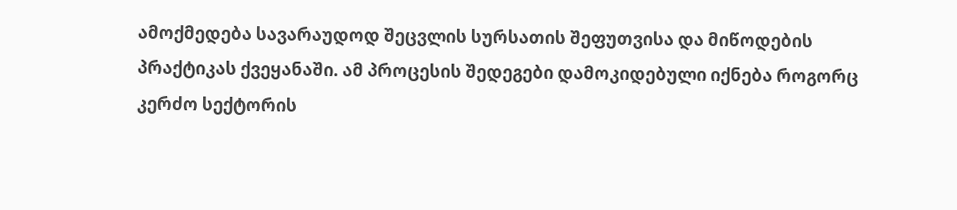ამოქმედება სავარაუდოდ შეცვლის სურსათის შეფუთვისა და მიწოდების პრაქტიკას ქვეყანაში. ამ პროცესის შედეგები დამოკიდებული იქნება როგორც კერძო სექტორის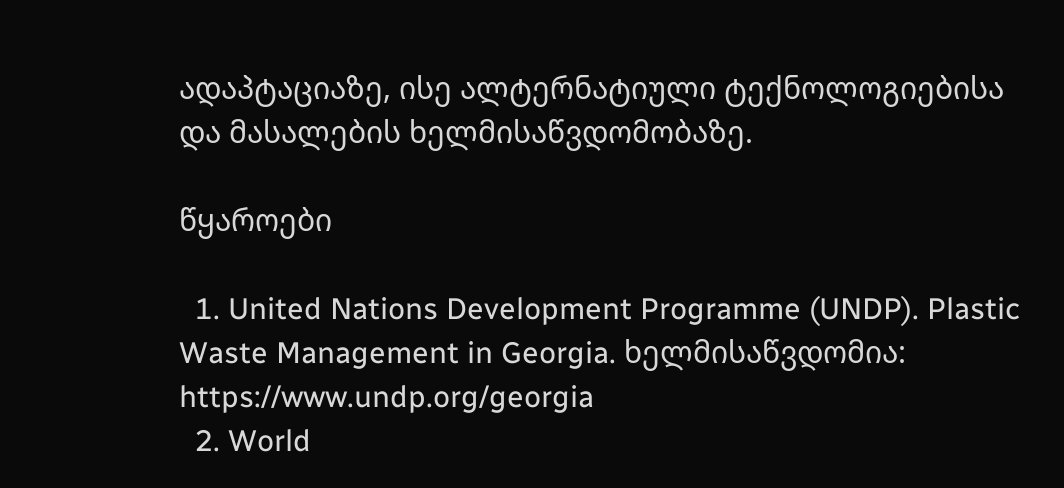ადაპტაციაზე, ისე ალტერნატიული ტექნოლოგიებისა და მასალების ხელმისაწვდომობაზე.

წყაროები

  1. United Nations Development Programme (UNDP). Plastic Waste Management in Georgia. ხელმისაწვდომია: https://www.undp.org/georgia
  2. World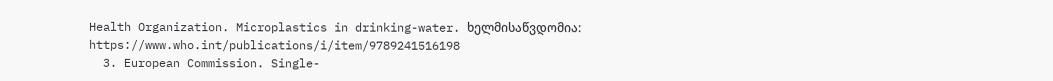Health Organization. Microplastics in drinking-water. ხელმისაწვდომია: https://www.who.int/publications/i/item/9789241516198
  3. European Commission. Single-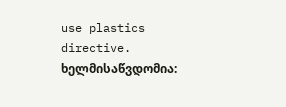use plastics directive. ხელმისაწვდომია: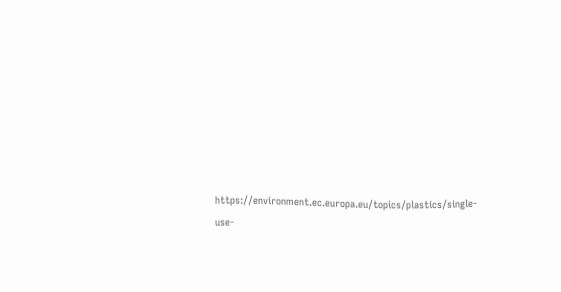https://environment.ec.europa.eu/topics/plastics/single-use-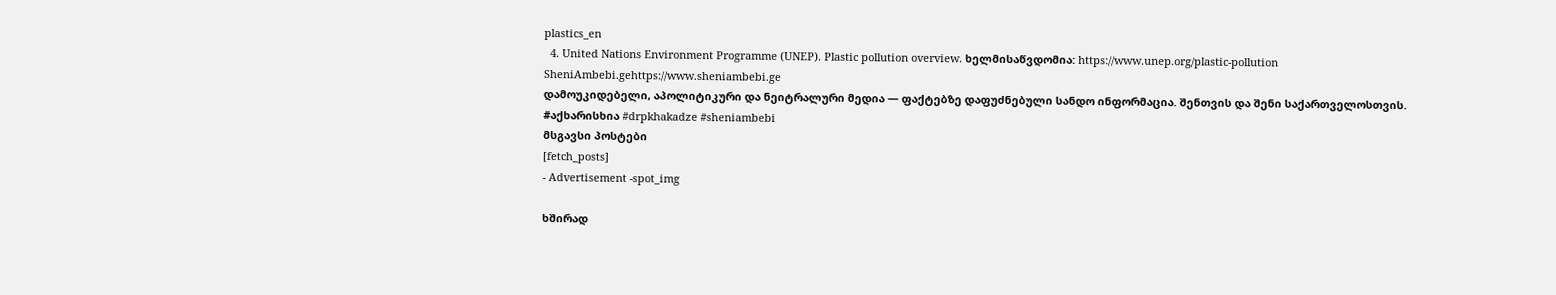plastics_en
  4. United Nations Environment Programme (UNEP). Plastic pollution overview. ხელმისაწვდომია: https://www.unep.org/plastic-pollution
SheniAmbebi.gehttps://www.sheniambebi.ge
დამოუკიდებელი, აპოლიტიკური და ნეიტრალური მედია — ფაქტებზე დაფუძნებული სანდო ინფორმაცია. შენთვის და შენი საქართველოსთვის. #აქხარისხია #drpkhakadze #sheniambebi
მსგავსი პოსტები
[fetch_posts]
- Advertisement -spot_img

ხშირად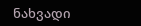ნახვადი